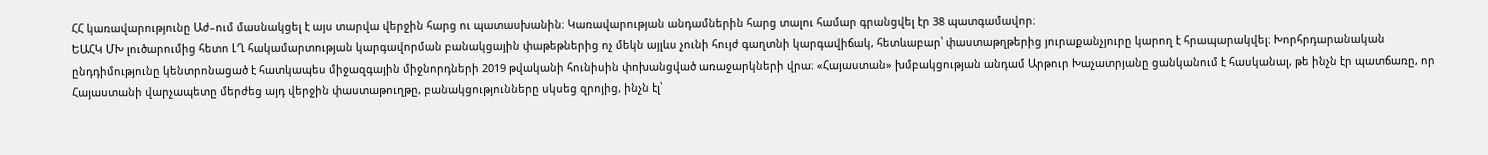ՀՀ կառավարությունը Աժ–ում մասնակցել է այս տարվա վերջին հարց ու պատասխանին։ Կառավարության անդամներին հարց տալու համար գրանցվել էր 38 պատգամավոր։
ԵԱՀԿ ՄԽ լուծարումից հետո ԼՂ հակամարտության կարգավորման բանակցային փաթեթներից ոչ մեկն այլևս չունի հույժ գաղտնի կարգավիճակ, հետևաբար՝ փաստաթղթերից յուրաքանչյուրը կարող է հրապարակվել։ Խորհրդարանական ընդդիմությունը կենտրոնացած է հատկապես միջազգային միջնորդների 2019 թվականի հունիսին փոխանցված առաջարկների վրա։ «Հայաստան» խմբակցության անդամ Արթուր Խաչատրյանը ցանկանում է հասկանալ, թե ինչն էր պատճառը, որ Հայաստանի վարչապետը մերժեց այդ վերջին փաստաթուղթը, բանակցությունները սկսեց զրոյից, ինչն էլ՝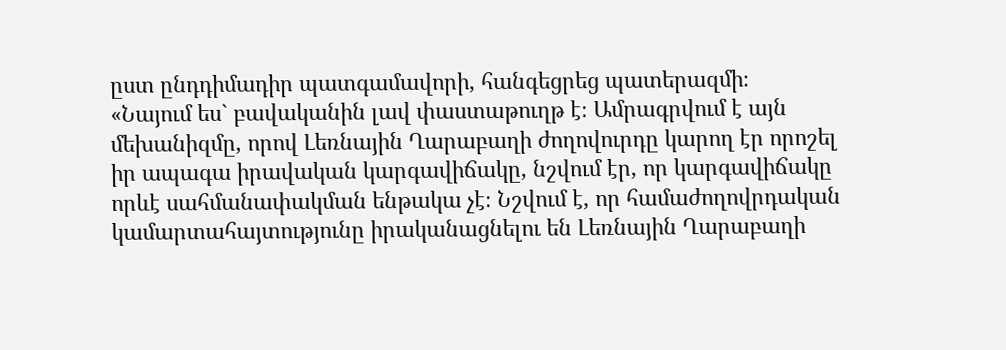ըստ ընդդիմադիր պատգամավորի, հանգեցրեց պատերազմի։
«Նայում ես` բավականին լավ փաստաթուղթ է։ Ամրագրվում է այն մեխանիզմը, որով Լեռնային Ղարաբաղի ժողովուրդը կարող էր որոշել իր ապագա իրավական կարգավիճակը, նշվում էր, որ կարգավիճակը որևէ սահմանափակման ենթակա չէ։ Նշվում է, որ համաժողովրդական կամարտահայտությունը իրականացնելու են Լեռնային Ղարաբաղի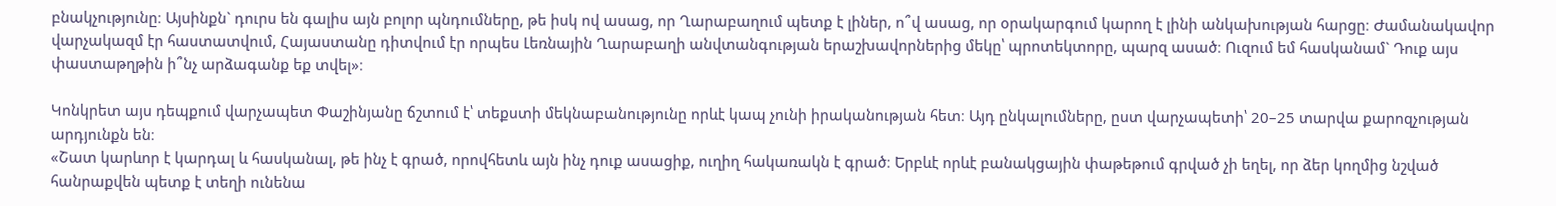բնակչությունը։ Այսինքն` դուրս են գալիս այն բոլոր պնդումները, թե իսկ ով ասաց, որ Ղարաբաղում պետք է լիներ, ո՞վ ասաց, որ օրակարգում կարող է լինի անկախության հարցը։ Ժամանակավոր վարչակազմ էր հաստատվում, Հայաստանը դիտվում էր որպես Լեռնային Ղարաբաղի անվտանգության երաշխավորներից մեկը՝ պրոտեկտորը, պարզ ասած։ Ուզում եմ հասկանամ` Դուք այս փաստաթղթին ի՞նչ արձագանք եք տվել»։

Կոնկրետ այս դեպքում վարչապետ Փաշինյանը ճշտում է՝ տեքստի մեկնաբանությունը որևէ կապ չունի իրականության հետ։ Այդ ընկալումները, ըստ վարչապետի՝ 20–25 տարվա քարոզչության արդյունքն են։
«Շատ կարևոր է կարդալ և հասկանալ, թե ինչ է գրած, որովհետև այն ինչ դուք ասացիք, ուղիղ հակառակն է գրած։ Երբևէ որևէ բանակցային փաթեթում գրված չի եղել, որ ձեր կողմից նշված հանրաքվեն պետք է տեղի ունենա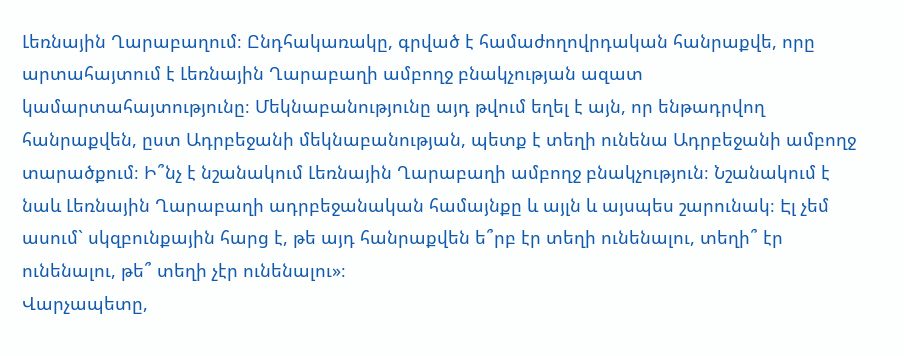Լեռնային Ղարաբաղում։ Ընդհակառակը, գրված է համաժողովրդական հանրաքվե, որը արտահայտում է Լեռնային Ղարաբաղի ամբողջ բնակչության ազատ կամարտահայտությունը։ Մեկնաբանությունը այդ թվում եղել է այն, որ ենթադրվող հանրաքվեն, ըստ Ադրբեջանի մեկնաբանության, պետք է տեղի ունենա Ադրբեջանի ամբողջ տարածքում։ Ի՞նչ է նշանակում Լեռնային Ղարաբաղի ամբողջ բնակչություն։ Նշանակում է նաև Լեռնային Ղարաբաղի ադրբեջանական համայնքը և այլն և այսպես շարունակ։ Էլ չեմ ասում` սկզբունքային հարց է, թե այդ հանրաքվեն ե՞րբ էր տեղի ունենալու, տեղի՞ էր ունենալու, թե՞ տեղի չէր ունենալու»։
Վարչապետը,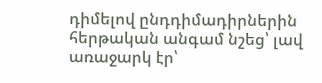դիմելով ընդդիմադիրներին հերթական անգամ նշեց՝ լավ առաջարկ էր՝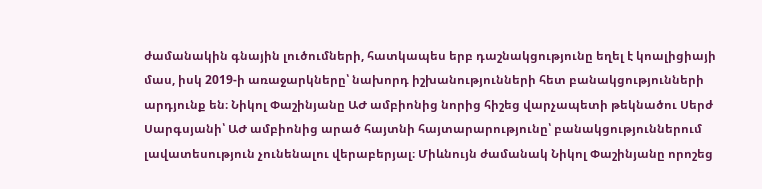ժամանակին գնային լուծումների, հատկապես երբ դաշնակցությունը եղել է կոալիցիայի մաս, իսկ 2019-ի առաջարկները՝ նախորդ իշխանությունների հետ բանակցությունների արդյունք են։ Նիկոլ Փաշինյանը ԱԺ ամբիոնից նորից հիշեց վարչապետի թեկնածու Սերժ Սարգսյանի՝ ԱԺ ամբիոնից արած հայտնի հայտարարությունը՝ բանակցություններում լավատեսություն չունենալու վերաբերյալ։ Միևնույն ժամանակ Նիկոլ Փաշինյանը որոշեց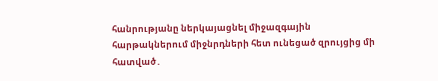հանրությանը ներկայացնել միջազգային հարթակներում միջնրդների հետ ունեցած զրույցից մի հատված․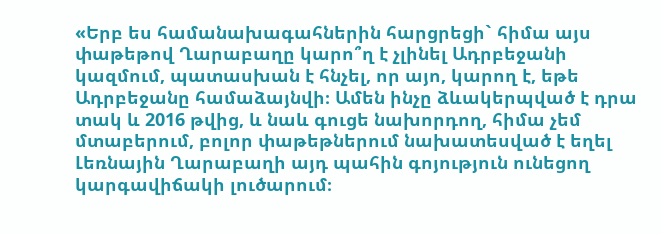«Երբ ես համանախագահներին հարցրեցի` հիմա այս փաթեթով Ղարաբաղը կարո՞ղ է չլինել Ադրբեջանի կազմում, պատասխան է հնչել, որ այո, կարող է, եթե Ադրբեջանը համաձայնվի։ Ամեն ինչը ձևակերպված է դրա տակ և 2016 թվից, և նաև գուցե նախորդող, հիմա չեմ մտաբերում, բոլոր փաթեթներում նախատեսված է եղել Լեռնային Ղարաբաղի այդ պահին գոյություն ունեցող կարգավիճակի լուծարում։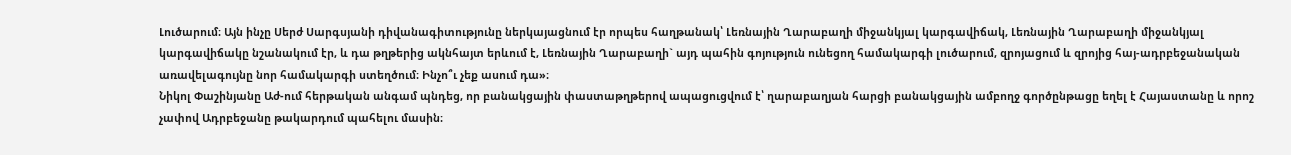Լուծարում։ Այն ինչը Սերժ Սարգսյանի դիվանագիտությունը ներկայացնում էր որպես հաղթանակ՝ Լեռնային Ղարաբաղի միջանկյալ կարգավիճակ, Լեռնային Ղարաբաղի միջանկյալ կարգավիճակը նշանակում էր, և դա թղթերից ակնհայտ երևում է, Լեռնային Ղարաբաղի` այդ պահին գոյություն ունեցող համակարգի լուծարում, զրոյացում և զրոյից հայ-ադրբեջանական առավելագույնը նոր համակարգի ստեղծում։ Ինչո՞ւ չեք ասում դա»։
Նիկոլ Փաշինյանը Աժ-ում հերթական անգամ պնդեց, որ բանակցային փաստաթղթերով ապացուցվում է՝ ղարաբաղյան հարցի բանակցային ամբողջ գործընթացը եղել է Հայաստանը և որոշ չափով Ադրբեջանը թակարդում պահելու մասին։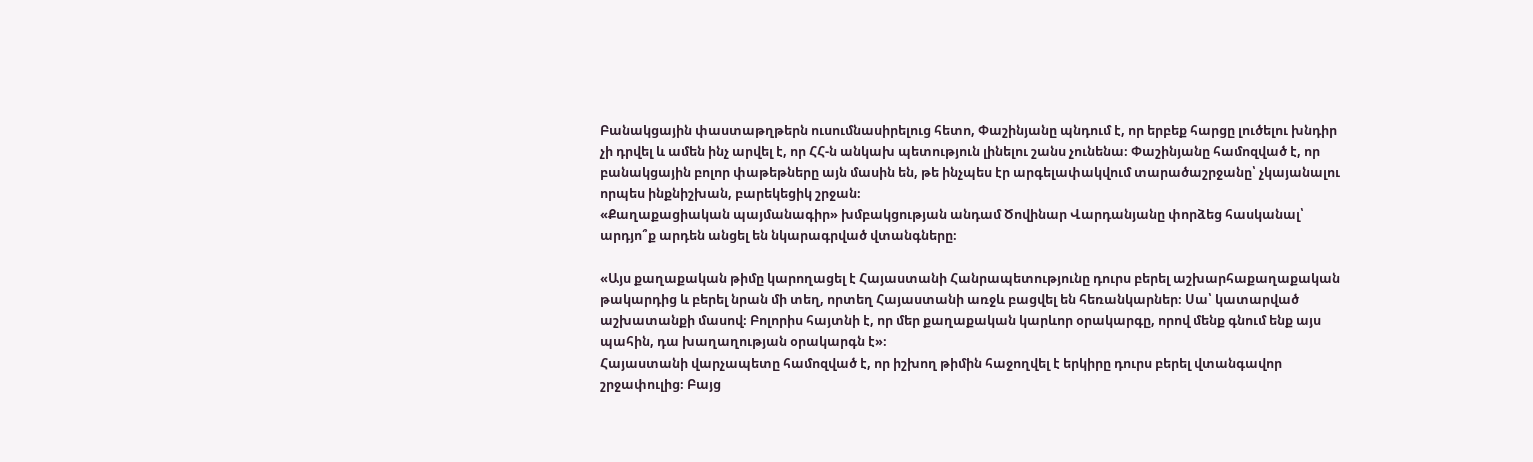Բանակցային փաստաթղթերն ուսումնասիրելուց հետո, Փաշինյանը պնդում է, որ երբեք հարցը լուծելու խնդիր չի դրվել և ամեն ինչ արվել է, որ ՀՀ-ն անկախ պետություն լինելու շանս չունենա։ Փաշինյանը համոզված է, որ բանակցային բոլոր փաթեթները այն մասին են, թե ինչպես էր արգելափակվում տարածաշրջանը՝ չկայանալու որպես ինքնիշխան, բարեկեցիկ շրջան։
«Քաղաքացիական պայմանագիր» խմբակցության անդամ Ծովինար Վարդանյանը փորձեց հասկանալ՝ արդյո՞ք արդեն անցել են նկարագրված վտանգները։

«Այս քաղաքական թիմը կարողացել է Հայաստանի Հանրապետությունը դուրս բերել աշխարհաքաղաքական թակարդից և բերել նրան մի տեղ, որտեղ Հայաստանի առջև բացվել են հեռանկարներ։ Սա՝ կատարված աշխատանքի մասով։ Բոլորիս հայտնի է, որ մեր քաղաքական կարևոր օրակարգը, որով մենք գնում ենք այս պահին, դա խաղաղության օրակարգն է»։
Հայաստանի վարչապետը համոզված է, որ իշխող թիմին հաջողվել է երկիրը դուրս բերել վտանգավոր շրջափուլից։ Բայց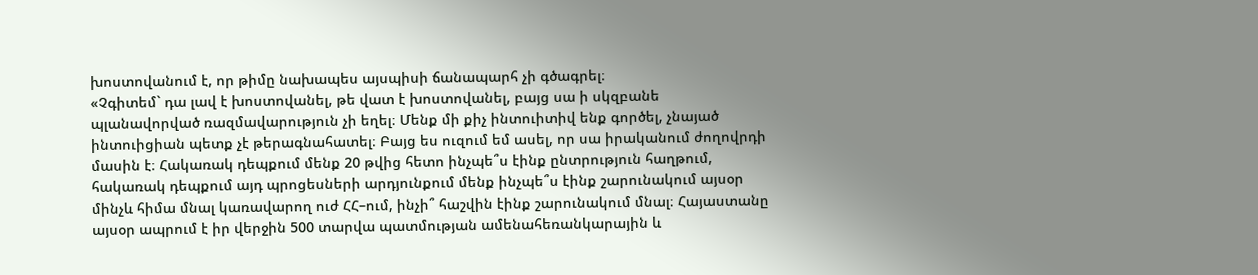խոստովանում է, որ թիմը նախապես այսպիսի ճանապարհ չի գծագրել։
«Չգիտեմ` դա լավ է խոստովանել, թե վատ է խոստովանել, բայց սա ի սկզբանե պլանավորված ռազմավարություն չի եղել։ Մենք մի քիչ ինտուիտիվ ենք գործել, չնայած ինտուիցիան պետք չէ թերագնահատել։ Բայց ես ուզում եմ ասել, որ սա իրականում ժողովրդի մասին է։ Հակառակ դեպքում մենք 20 թվից հետո ինչպե՞ս էինք ընտրություն հաղթում, հակառակ դեպքում այդ պրոցեսների արդյունքում մենք ինչպե՞ս էինք շարունակում այսօր մինչև հիմա մնալ կառավարող ուժ ՀՀ–ում, ինչի՞ հաշվին էինք շարունակում մնալ։ Հայաստանը այսօր ապրում է իր վերջին 500 տարվա պատմության ամենահեռանկարային և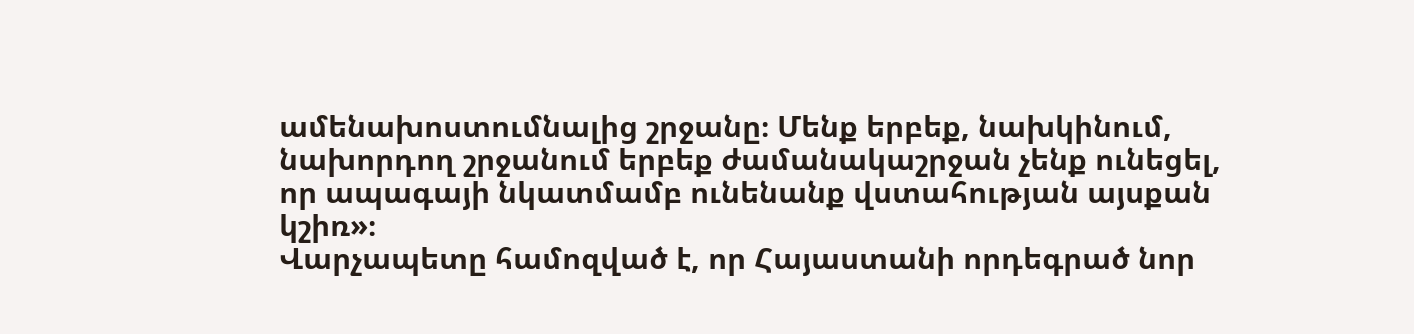ամենախոստումնալից շրջանը։ Մենք երբեք, նախկինում, նախորդող շրջանում երբեք ժամանակաշրջան չենք ունեցել, որ ապագայի նկատմամբ ունենանք վստահության այսքան կշիռ»։
Վարչապետը համոզված է, որ Հայաստանի որդեգրած նոր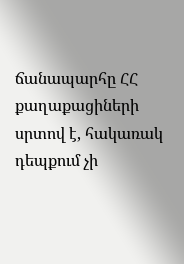ճանապարհը ՀՀ քաղաքացիների սրտով է, հակառակ դեպքում չի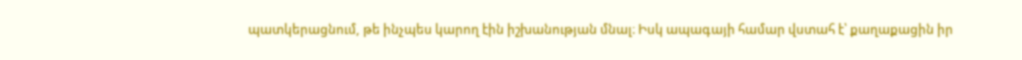պատկերացնում, թե ինչպես կարող էին իշխանության մնալ։ Իսկ ապագայի համար վստահ է՝ քաղաքացին իր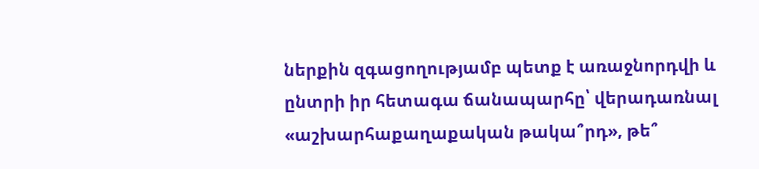ներքին զգացողությամբ պետք է առաջնորդվի և ընտրի իր հետագա ճանապարհը՝ վերադառնալ «աշխարհաքաղաքական թակա՞րդ», թե՞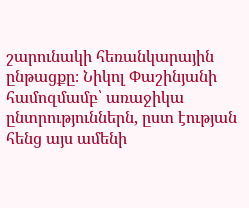շարունակի հեռանկարային ընթացքը։ Նիկոլ Փաշինյանի համոզմամբ՝ առաջիկա ընտրություններն, ըստ էության հենց այս ամենի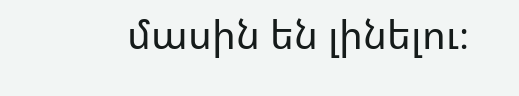մասին են լինելու։